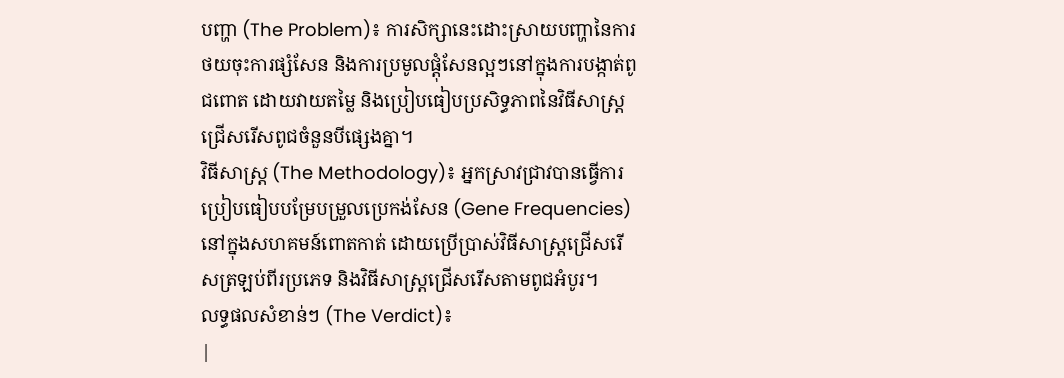បញ្ហា (The Problem)៖ ការសិក្សានេះដោះស្រាយបញ្ហានៃការថយចុះការផ្សំសែន និងការប្រមូលផ្តុំសែនល្អៗនៅក្នុងការបង្កាត់ពូជពោត ដោយវាយតម្លៃ និងប្រៀបធៀបប្រសិទ្ធភាពនៃវិធីសាស្ត្រជ្រើសរើសពូជចំនួនបីផ្សេងគ្នា។
វិធីសាស្ត្រ (The Methodology)៖ អ្នកស្រាវជ្រាវបានធ្វើការប្រៀបធៀបបម្រែបម្រួលប្រេកង់សែន (Gene Frequencies) នៅក្នុងសហគមន៍ពោតកាត់ ដោយប្រើប្រាស់វិធីសាស្ត្រជ្រើសរើសត្រឡប់ពីរប្រភេទ និងវិធីសាស្ត្រជ្រើសរើសតាមពូជអំបូរ។
លទ្ធផលសំខាន់ៗ (The Verdict)៖
|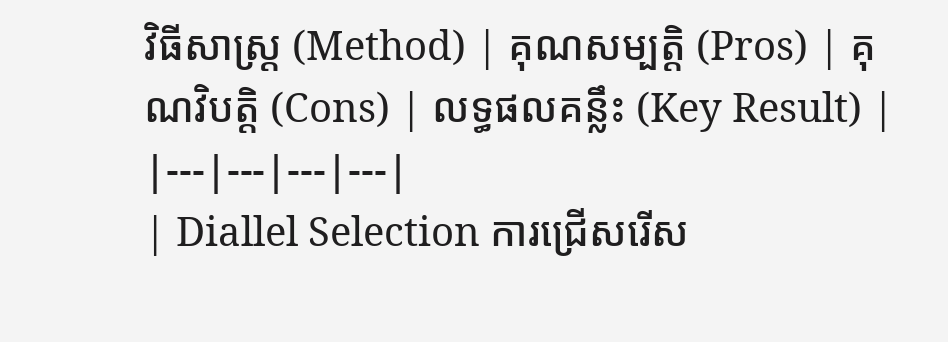វិធីសាស្ត្រ (Method) | គុណសម្បត្តិ (Pros) | គុណវិបត្តិ (Cons) | លទ្ធផលគន្លឹះ (Key Result) |
|---|---|---|---|
| Diallel Selection ការជ្រើសរើស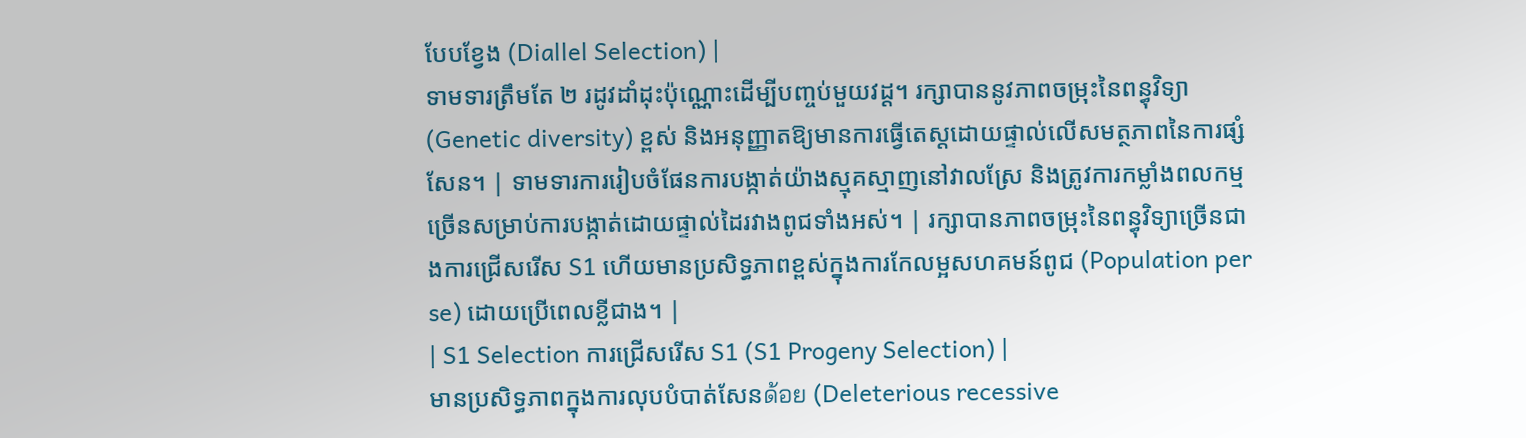បែបខ្វែង (Diallel Selection) |
ទាមទារត្រឹមតែ ២ រដូវដាំដុះប៉ុណ្ណោះដើម្បីបញ្ចប់មួយវដ្ត។ រក្សាបាននូវភាពចម្រុះនៃពន្ធុវិទ្យា (Genetic diversity) ខ្ពស់ និងអនុញ្ញាតឱ្យមានការធ្វើតេស្តដោយផ្ទាល់លើសមត្ថភាពនៃការផ្សំសែន។ | ទាមទារការរៀបចំផែនការបង្កាត់យ៉ាងស្មុគស្មាញនៅវាលស្រែ និងត្រូវការកម្លាំងពលកម្មច្រើនសម្រាប់ការបង្កាត់ដោយផ្ទាល់ដៃរវាងពូជទាំងអស់។ | រក្សាបានភាពចម្រុះនៃពន្ធុវិទ្យាច្រើនជាងការជ្រើសរើស S1 ហើយមានប្រសិទ្ធភាពខ្ពស់ក្នុងការកែលម្អសហគមន៍ពូជ (Population per se) ដោយប្រើពេលខ្លីជាង។ |
| S1 Selection ការជ្រើសរើស S1 (S1 Progeny Selection) |
មានប្រសិទ្ធភាពក្នុងការលុបបំបាត់សែនด้อย (Deleterious recessive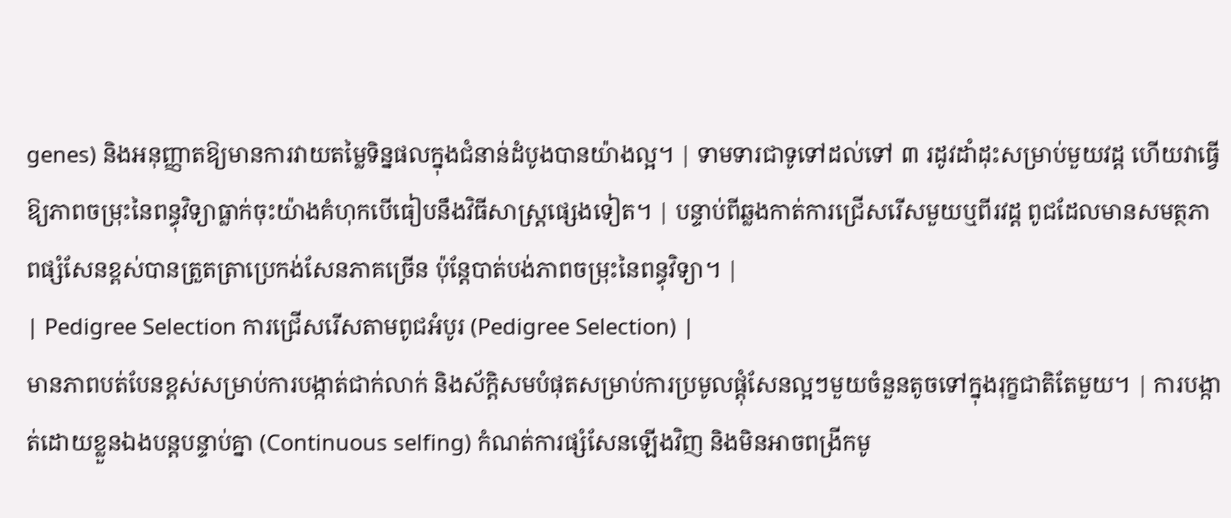genes) និងអនុញ្ញាតឱ្យមានការវាយតម្លៃទិន្នផលក្នុងជំនាន់ដំបូងបានយ៉ាងល្អ។ | ទាមទារជាទូទៅដល់ទៅ ៣ រដូវដាំដុះសម្រាប់មួយវដ្ត ហើយវាធ្វើឱ្យភាពចម្រុះនៃពន្ធុវិទ្យាធ្លាក់ចុះយ៉ាងគំហុកបើធៀបនឹងវិធីសាស្ត្រផ្សេងទៀត។ | បន្ទាប់ពីឆ្លងកាត់ការជ្រើសរើសមួយឬពីរវដ្ត ពូជដែលមានសមត្ថភាពផ្សំសែនខ្ពស់បានត្រួតត្រាប្រេកង់សែនភាគច្រើន ប៉ុន្តែបាត់បង់ភាពចម្រុះនៃពន្ធុវិទ្យា។ |
| Pedigree Selection ការជ្រើសរើសតាមពូជអំបូរ (Pedigree Selection) |
មានភាពបត់បែនខ្ពស់សម្រាប់ការបង្កាត់ជាក់លាក់ និងស័ក្តិសមបំផុតសម្រាប់ការប្រមូលផ្តុំសែនល្អៗមួយចំនួនតូចទៅក្នុងរុក្ខជាតិតែមួយ។ | ការបង្កាត់ដោយខ្លួនឯងបន្តបន្ទាប់គ្នា (Continuous selfing) កំណត់ការផ្សំសែនឡើងវិញ និងមិនអាចពង្រីកមូ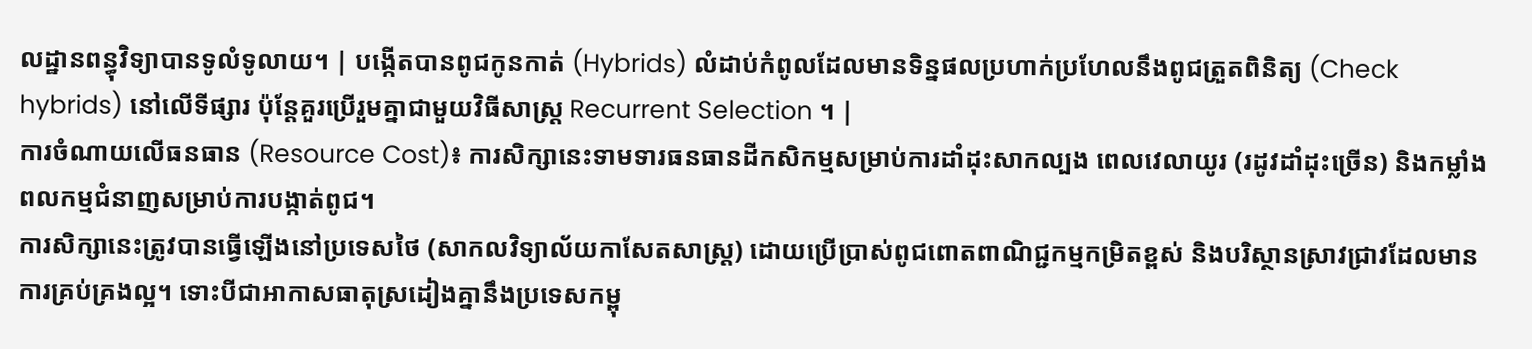លដ្ឋានពន្ធុវិទ្យាបានទូលំទូលាយ។ | បង្កើតបានពូជកូនកាត់ (Hybrids) លំដាប់កំពូលដែលមានទិន្នផលប្រហាក់ប្រហែលនឹងពូជត្រួតពិនិត្យ (Check hybrids) នៅលើទីផ្សារ ប៉ុន្តែគួរប្រើរួមគ្នាជាមួយវិធីសាស្ត្រ Recurrent Selection ។ |
ការចំណាយលើធនធាន (Resource Cost)៖ ការសិក្សានេះទាមទារធនធានដីកសិកម្មសម្រាប់ការដាំដុះសាកល្បង ពេលវេលាយូរ (រដូវដាំដុះច្រើន) និងកម្លាំងពលកម្មជំនាញសម្រាប់ការបង្កាត់ពូជ។
ការសិក្សានេះត្រូវបានធ្វើឡើងនៅប្រទេសថៃ (សាកលវិទ្យាល័យកាសែតសាស្ត្រ) ដោយប្រើប្រាស់ពូជពោតពាណិជ្ជកម្មកម្រិតខ្ពស់ និងបរិស្ថានស្រាវជ្រាវដែលមានការគ្រប់គ្រងល្អ។ ទោះបីជាអាកាសធាតុស្រដៀងគ្នានឹងប្រទេសកម្ពុ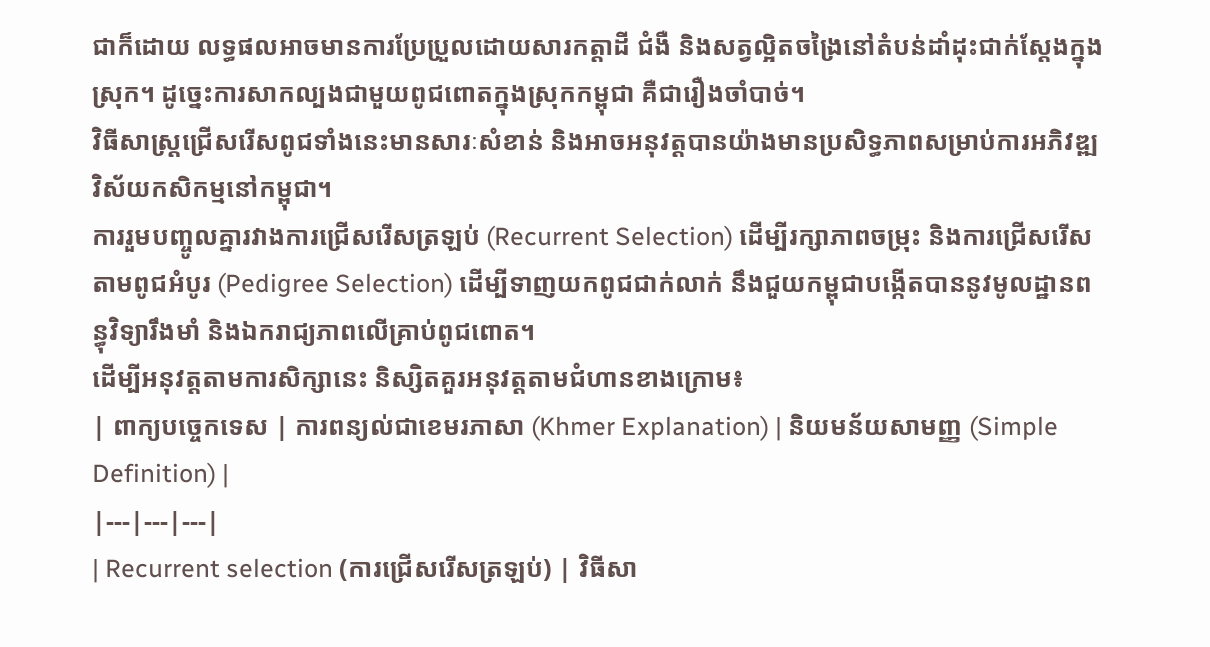ជាក៏ដោយ លទ្ធផលអាចមានការប្រែប្រួលដោយសារកត្តាដី ជំងឺ និងសត្វល្អិតចង្រៃនៅតំបន់ដាំដុះជាក់ស្តែងក្នុងស្រុក។ ដូច្នេះការសាកល្បងជាមួយពូជពោតក្នុងស្រុកកម្ពុជា គឺជារឿងចាំបាច់។
វិធីសាស្ត្រជ្រើសរើសពូជទាំងនេះមានសារៈសំខាន់ និងអាចអនុវត្តបានយ៉ាងមានប្រសិទ្ធភាពសម្រាប់ការអភិវឌ្ឍវិស័យកសិកម្មនៅកម្ពុជា។
ការរួមបញ្ចូលគ្នារវាងការជ្រើសរើសត្រឡប់ (Recurrent Selection) ដើម្បីរក្សាភាពចម្រុះ និងការជ្រើសរើសតាមពូជអំបូរ (Pedigree Selection) ដើម្បីទាញយកពូជជាក់លាក់ នឹងជួយកម្ពុជាបង្កើតបាននូវមូលដ្ឋានពន្ធុវិទ្យារឹងមាំ និងឯករាជ្យភាពលើគ្រាប់ពូជពោត។
ដើម្បីអនុវត្តតាមការសិក្សានេះ និស្សិតគួរអនុវត្តតាមជំហានខាងក្រោម៖
| ពាក្យបច្ចេកទេស | ការពន្យល់ជាខេមរភាសា (Khmer Explanation) | និយមន័យសាមញ្ញ (Simple Definition) |
|---|---|---|
| Recurrent selection (ការជ្រើសរើសត្រឡប់) | វិធីសា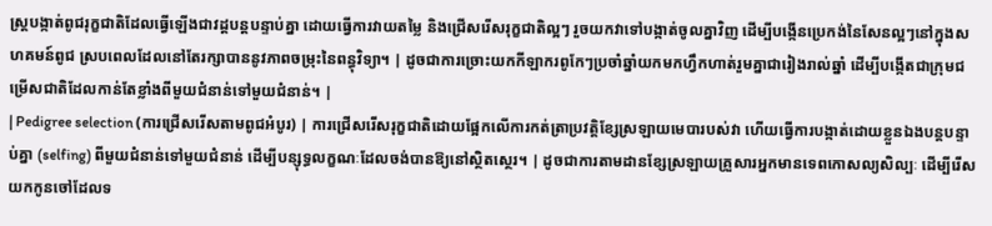ស្ត្របង្កាត់ពូជរុក្ខជាតិដែលធ្វើឡើងជាវដ្តបន្តបន្ទាប់គ្នា ដោយធ្វើការវាយតម្លៃ និងជ្រើសរើសរុក្ខជាតិល្អៗ រួចយកវាទៅបង្កាត់ចូលគ្នាវិញ ដើម្បីបង្កើនប្រេកង់នៃសែនល្អៗនៅក្នុងសហគមន៍ពូជ ស្របពេលដែលនៅតែរក្សាបាននូវភាពចម្រុះនៃពន្ធុវិទ្យា។ | ដូចជាការច្រោះយកកីឡាករពូកែៗប្រចាំឆ្នាំយកមកហ្វឹកហាត់រួមគ្នាជារៀងរាល់ឆ្នាំ ដើម្បីបង្កើតជាក្រុមជម្រើសជាតិដែលកាន់តែខ្លាំងពីមួយជំនាន់ទៅមួយជំនាន់។ |
| Pedigree selection (ការជ្រើសរើសតាមពូជអំបូរ) | ការជ្រើសរើសរុក្ខជាតិដោយផ្អែកលើការកត់ត្រាប្រវត្តិខ្សែស្រឡាយមេបារបស់វា ហើយធ្វើការបង្កាត់ដោយខ្លួនឯងបន្តបន្ទាប់គ្នា (selfing) ពីមួយជំនាន់ទៅមួយជំនាន់ ដើម្បីបន្សុទ្ធលក្ខណៈដែលចង់បានឱ្យនៅស្ថិតស្ថេរ។ | ដូចជាការតាមដានខ្សែស្រឡាយគ្រួសារអ្នកមានទេពកោសល្យសិល្បៈ ដើម្បីរើសយកកូនចៅដែលទ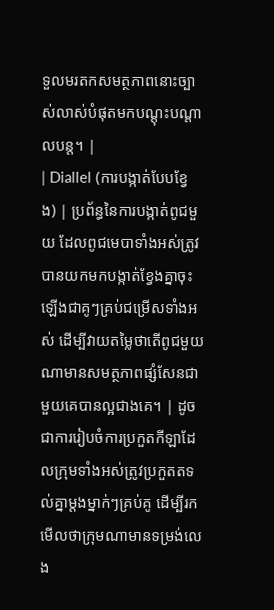ទួលមរតកសមត្ថភាពនោះច្បាស់លាស់បំផុតមកបណ្តុះបណ្តាលបន្ត។ |
| Diallel (ការបង្កាត់បែបខ្វែង) | ប្រព័ន្ធនៃការបង្កាត់ពូជមួយ ដែលពូជមេបាទាំងអស់ត្រូវបានយកមកបង្កាត់ខ្វែងគ្នាចុះឡើងជាគូៗគ្រប់ជម្រើសទាំងអស់ ដើម្បីវាយតម្លៃថាតើពូជមួយណាមានសមត្ថភាពផ្សំសែនជាមួយគេបានល្អជាងគេ។ | ដូចជាការរៀបចំការប្រកួតកីឡាដែលក្រុមទាំងអស់ត្រូវប្រកួតតទល់គ្នាម្ដងម្នាក់ៗគ្រប់គូ ដើម្បីរកមើលថាក្រុមណាមានទម្រង់លេង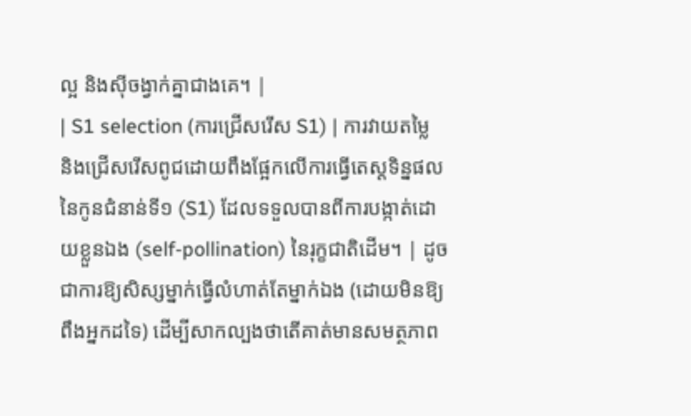ល្អ និងស៊ីចង្វាក់គ្នាជាងគេ។ |
| S1 selection (ការជ្រើសរើស S1) | ការវាយតម្លៃ និងជ្រើសរើសពូជដោយពឹងផ្អែកលើការធ្វើតេស្តទិន្នផលនៃកូនជំនាន់ទី១ (S1) ដែលទទួលបានពីការបង្កាត់ដោយខ្លួនឯង (self-pollination) នៃរុក្ខជាតិដើម។ | ដូចជាការឱ្យសិស្សម្នាក់ធ្វើលំហាត់តែម្នាក់ឯង (ដោយមិនឱ្យពឹងអ្នកដទៃ) ដើម្បីសាកល្បងថាតើគាត់មានសមត្ថភាព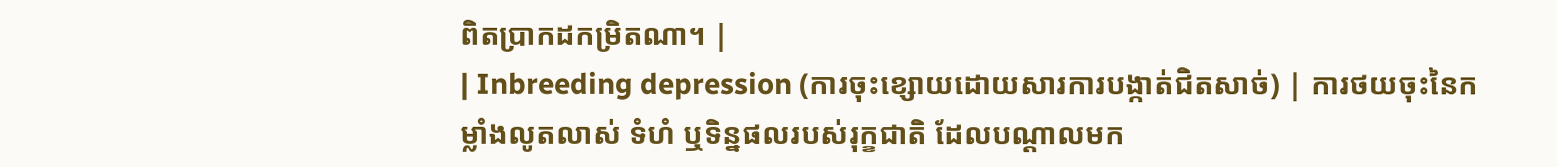ពិតប្រាកដកម្រិតណា។ |
| Inbreeding depression (ការចុះខ្សោយដោយសារការបង្កាត់ជិតសាច់) | ការថយចុះនៃកម្លាំងលូតលាស់ ទំហំ ឬទិន្នផលរបស់រុក្ខជាតិ ដែលបណ្តាលមក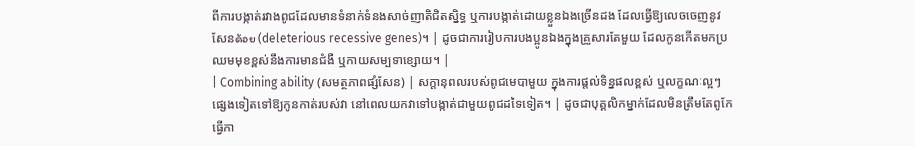ពីការបង្កាត់រវាងពូជដែលមានទំនាក់ទំនងសាច់ញាតិជិតស្និទ្ធ ឬការបង្កាត់ដោយខ្លួនឯងច្រើនដង ដែលធ្វើឱ្យលេចចេញនូវសែនด้อย (deleterious recessive genes)។ | ដូចជាការរៀបការបងប្អូនឯងក្នុងគ្រួសារតែមួយ ដែលកូនកើតមកប្រឈមមុខខ្ពស់នឹងការមានជំងឺ ឬកាយសម្បទាខ្សោយ។ |
| Combining ability (សមត្ថភាពផ្សំសែន) | សក្តានុពលរបស់ពូជមេបាមួយ ក្នុងការផ្តល់ទិន្នផលខ្ពស់ ឬលក្ខណៈល្អៗផ្សេងទៀតទៅឱ្យកូនកាត់របស់វា នៅពេលយកវាទៅបង្កាត់ជាមួយពូជដទៃទៀត។ | ដូចជាបុគ្គលិកម្នាក់ដែលមិនត្រឹមតែពូកែធ្វើកា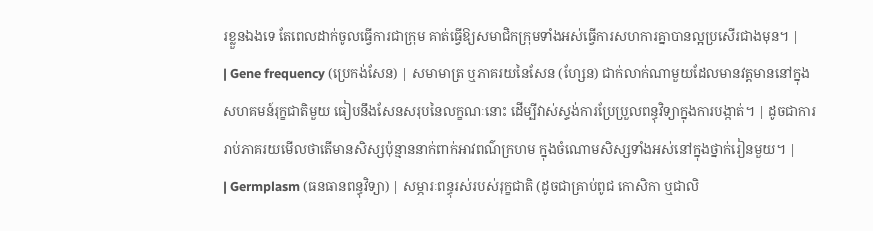រខ្លួនឯងទេ តែពេលដាក់ចូលធ្វើការជាក្រុម គាត់ធ្វើឱ្យសមាជិកក្រុមទាំងអស់ធ្វើការសហការគ្នាបានល្អប្រសើរជាងមុន។ |
| Gene frequency (ប្រេកង់សែន) | សមាមាត្រ ឬភាគរយនៃសែន (ហ្សែន) ជាក់លាក់ណាមួយដែលមានវត្តមាននៅក្នុងសហគមន៍រុក្ខជាតិមួយ ធៀបនឹងសែនសរុបនៃលក្ខណៈនោះ ដើម្បីវាស់ស្ទង់ការប្រែប្រួលពន្ធុវិទ្យាក្នុងការបង្កាត់។ | ដូចជាការរាប់ភាគរយមើលថាតើមានសិស្សប៉ុន្មាននាក់ពាក់អាវពណ៌ក្រហម ក្នុងចំណោមសិស្សទាំងអស់នៅក្នុងថ្នាក់រៀនមួយ។ |
| Germplasm (ធនធានពន្ធុវិទ្យា) | សម្ភារៈពន្ធុរស់របស់រុក្ខជាតិ (ដូចជាគ្រាប់ពូជ កោសិកា ឬជាលិ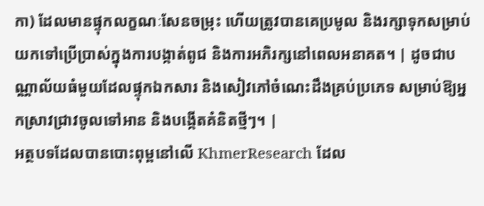កា) ដែលមានផ្ទុកលក្ខណៈសែនចម្រុះ ហើយត្រូវបានគេប្រមូល និងរក្សាទុកសម្រាប់យកទៅប្រើប្រាស់ក្នុងការបង្កាត់ពូជ និងការអភិរក្សនៅពេលអនាគត។ | ដូចជាបណ្ណាល័យធំមួយដែលផ្ទុកឯកសារ និងសៀវភៅចំណេះដឹងគ្រប់ប្រភេទ សម្រាប់ឱ្យអ្នកស្រាវជ្រាវចូលទៅអាន និងបង្កើតគំនិតថ្មីៗ។ |
អត្ថបទដែលបានបោះពុម្ពនៅលើ KhmerResearch ដែល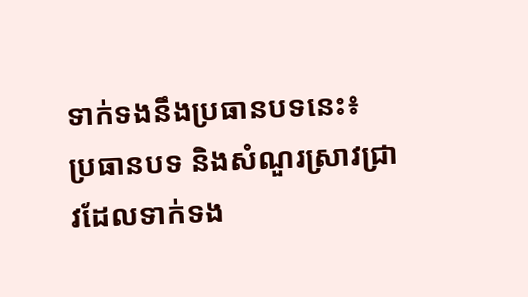ទាក់ទងនឹងប្រធានបទនេះ៖
ប្រធានបទ និងសំណួរស្រាវជ្រាវដែលទាក់ទង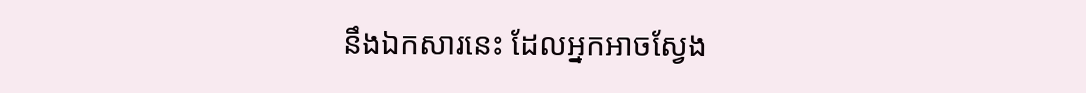នឹងឯកសារនេះ ដែលអ្នកអាចស្វែង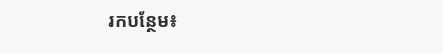រកបន្ថែម៖